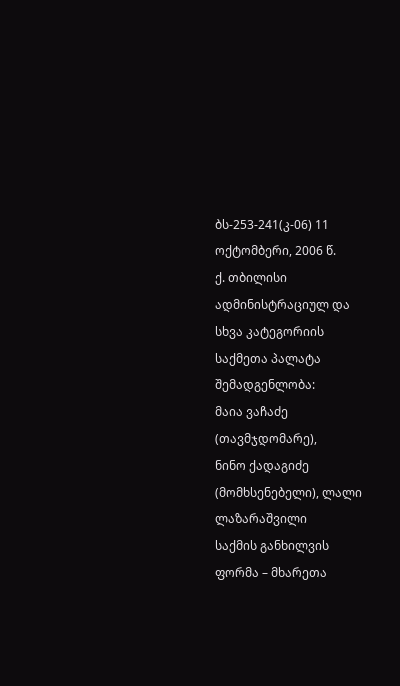ბს-253-241(კ-06) 11 ოქტომბერი, 2006 წ.
ქ. თბილისი
ადმინისტრაციულ და სხვა კატეგორიის საქმეთა პალატა
შემადგენლობა:
მაია ვაჩაძე (თავმჯდომარე),
ნინო ქადაგიძე (მომხსენებელი), ლალი ლაზარაშვილი
საქმის განხილვის ფორმა – მხარეთა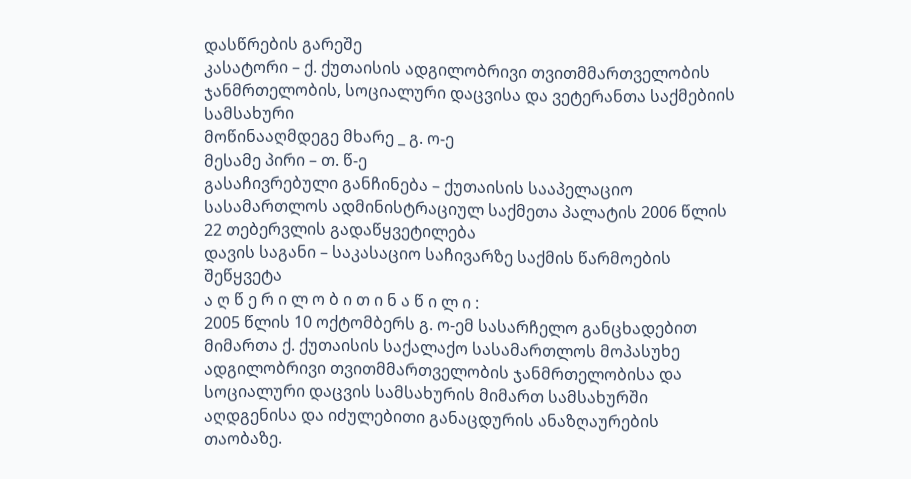დასწრების გარეშე
კასატორი – ქ. ქუთაისის ადგილობრივი თვითმმართველობის ჯანმრთელობის, სოციალური დაცვისა და ვეტერანთა საქმებიის სამსახური
მოწინააღმდეგე მხარე _ გ. ო-ე
მესამე პირი – თ. წ-ე
გასაჩივრებული განჩინება – ქუთაისის სააპელაციო სასამართლოს ადმინისტრაციულ საქმეთა პალატის 2006 წლის 22 თებერვლის გადაწყვეტილება
დავის საგანი – საკასაციო საჩივარზე საქმის წარმოების შეწყვეტა
ა ღ წ ე რ ი ლ ო ბ ი თ ი ნ ა წ ი ლ ი :
2005 წლის 10 ოქტომბერს გ. ო-ემ სასარჩელო განცხადებით მიმართა ქ. ქუთაისის საქალაქო სასამართლოს მოპასუხე ადგილობრივი თვითმმართველობის ჯანმრთელობისა და სოციალური დაცვის სამსახურის მიმართ სამსახურში აღდგენისა და იძულებითი განაცდურის ანაზღაურების თაობაზე.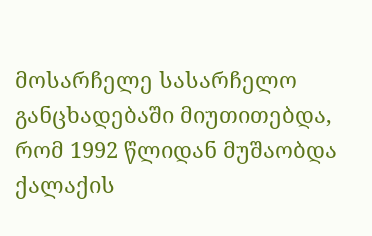მოსარჩელე სასარჩელო განცხადებაში მიუთითებდა, რომ 1992 წლიდან მუშაობდა ქალაქის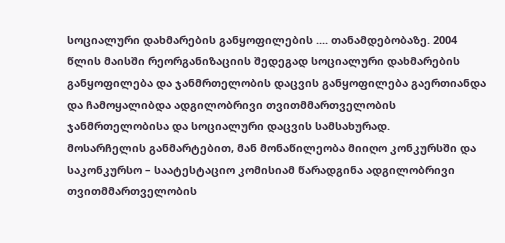სოციალური დახმარების განყოფილების .... თანამდებობაზე. 2004 წლის მაისში რეორგანიზაციის შედეგად სოციალური დახმარების განყოფილება და ჯანმრთელობის დაცვის განყოფილება გაერთიანდა და ჩამოყალიბდა ადგილობრივი თვითმმართველობის ჯანმრთელობისა და სოციალური დაცვის სამსახურად.
მოსარჩელის განმარტებით, მან მონაწილეობა მიიღო კონკურსში და საკონკურსო – საატესტაციო კომისიამ წარადგინა ადგილობრივი თვითმმართველობის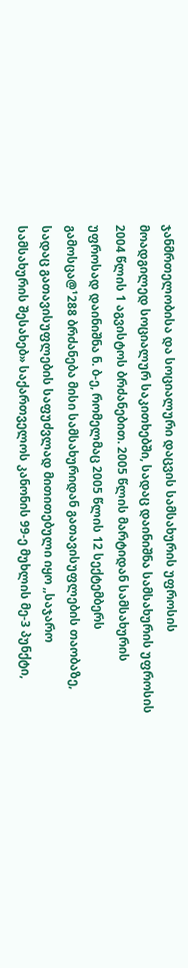ჯანმრთელობისა და სოციალური დაცვის სამსახურის უფროსის მოადგილედ სოციალურ საკითხებში, სადაც დაინიშნა სამსახურის უფროსის 2004 წლის 1 აგვისტოს ბრძანებით. 2005 წლის მარტიდან სამსახურის უფროსად დაინიშნა ნ. ბ-ე, რომელმაც 2005 წლის 12 სექტემბერს გამოსცა@¹288 ბრძანება მისი სამსახურიდან გათავისუფლების თაობაზე, სადაც გათავისუფლების საფუძვლად მითითებული იყო ,,საჯარო სამსახურის შესახებ» საქართველოს კანონის 99-ე მუხლის მე-3 პუნქტი,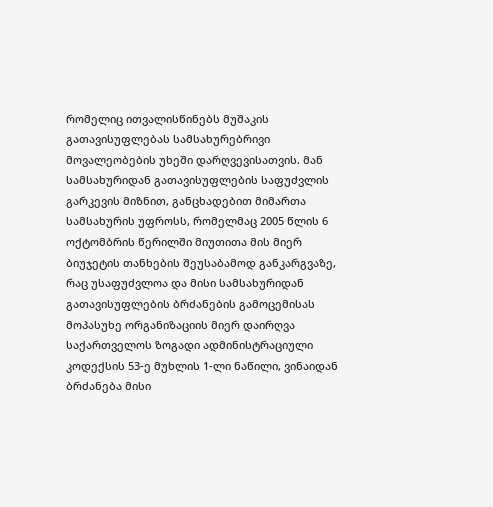რომელიც ითვალისწინებს მუშაკის გათავისუფლებას სამსახურებრივი მოვალეობების უხეში დარღვევისათვის. მან სამსახურიდან გათავისუფლების საფუძვლის გარკევის მიზნით, განცხადებით მიმართა სამსახურის უფროსს, რომელმაც 2005 წლის 6 ოქტომბრის წერილში მიუთითა მის მიერ ბიუჯეტის თანხების შეუსაბამოდ განკარგვაზე, რაც უსაფუძვლოა და მისი სამსახურიდან გათავისუფლების ბრძანების გამოცემისას მოპასუხე ორგანიზაციის მიერ დაირღვა საქართველოს ზოგადი ადმინისტრაციული კოდექსის 53-ე მუხლის 1-ლი ნაწილი, ვინაიდან ბრძანება მისი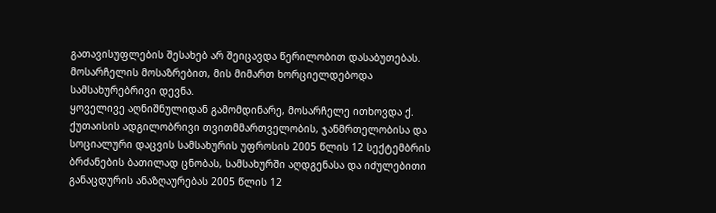გათავისუფლების შესახებ არ შეიცავდა წერილობით დასაბუთებას. მოსარჩელის მოსაზრებით, მის მიმართ ხორციელდებოდა სამსახურებრივი დევნა.
ყოველივე აღნიშნულიდან გამომდინარე, მოსარჩელე ითხოვდა ქ. ქუთაისის ადგილობრივი თვითმმართველობის, ჯანმრთელობისა და სოციალური დაცვის სამსახურის უფროსის 2005 წლის 12 სექტემბრის ბრძანების ბათილად ცნობას, სამსახურში აღდგენასა და იძულებითი განაცდურის ანაზღაურებას 2005 წლის 12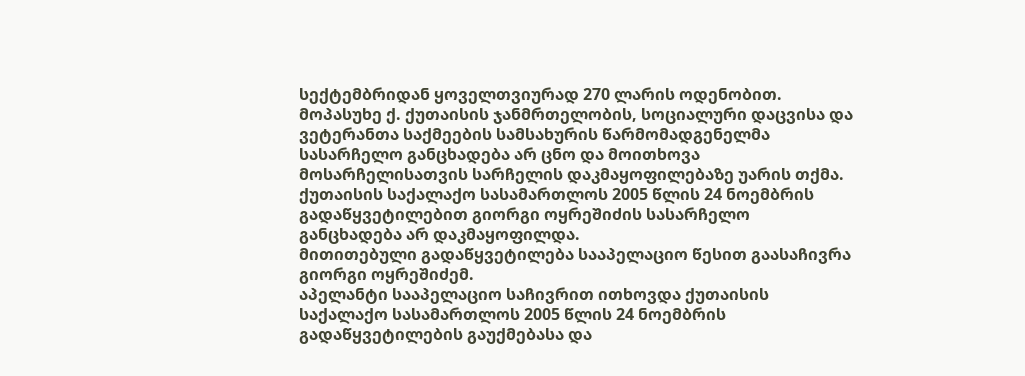სექტემბრიდან ყოველთვიურად 270 ლარის ოდენობით.
მოპასუხე ქ. ქუთაისის ჯანმრთელობის, სოციალური დაცვისა და ვეტერანთა საქმეების სამსახურის წარმომადგენელმა სასარჩელო განცხადება არ ცნო და მოითხოვა მოსარჩელისათვის სარჩელის დაკმაყოფილებაზე უარის თქმა.
ქუთაისის საქალაქო სასამართლოს 2005 წლის 24 ნოემბრის გადაწყვეტილებით გიორგი ოყრეშიძის სასარჩელო განცხადება არ დაკმაყოფილდა.
მითითებული გადაწყვეტილება სააპელაციო წესით გაასაჩივრა გიორგი ოყრეშიძემ.
აპელანტი სააპელაციო საჩივრით ითხოვდა ქუთაისის საქალაქო სასამართლოს 2005 წლის 24 ნოემბრის გადაწყვეტილების გაუქმებასა და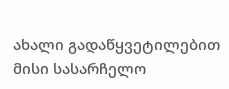ახალი გადაწყვეტილებით მისი სასარჩელო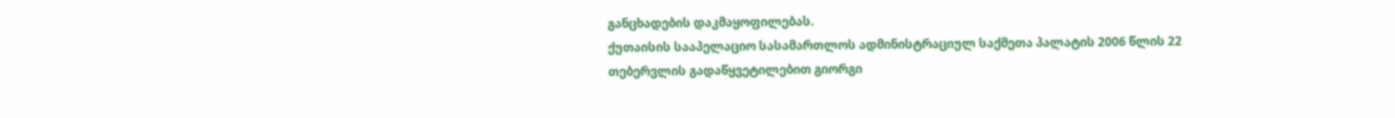განცხადების დაკმაყოფილებას.
ქუთაისის სააპელაციო სასამართლოს ადმინისტრაციულ საქმეთა პალატის 2006 წლის 22 თებერვლის გადაწყვეტილებით გიორგი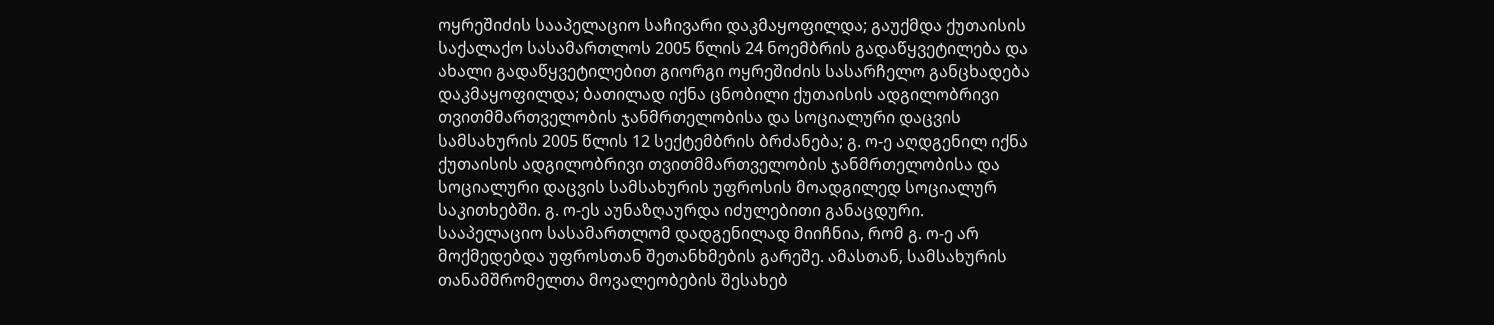ოყრეშიძის სააპელაციო საჩივარი დაკმაყოფილდა; გაუქმდა ქუთაისის საქალაქო სასამართლოს 2005 წლის 24 ნოემბრის გადაწყვეტილება და ახალი გადაწყვეტილებით გიორგი ოყრეშიძის სასარჩელო განცხადება დაკმაყოფილდა; ბათილად იქნა ცნობილი ქუთაისის ადგილობრივი თვითმმართველობის ჯანმრთელობისა და სოციალური დაცვის სამსახურის 2005 წლის 12 სექტემბრის ბრძანება; გ. ო-ე აღდგენილ იქნა ქუთაისის ადგილობრივი თვითმმართველობის ჯანმრთელობისა და სოციალური დაცვის სამსახურის უფროსის მოადგილედ სოციალურ საკითხებში. გ. ო-ეს აუნაზღაურდა იძულებითი განაცდური.
სააპელაციო სასამართლომ დადგენილად მიიჩნია, რომ გ. ო-ე არ მოქმედებდა უფროსთან შეთანხმების გარეშე. ამასთან, სამსახურის თანამშრომელთა მოვალეობების შესახებ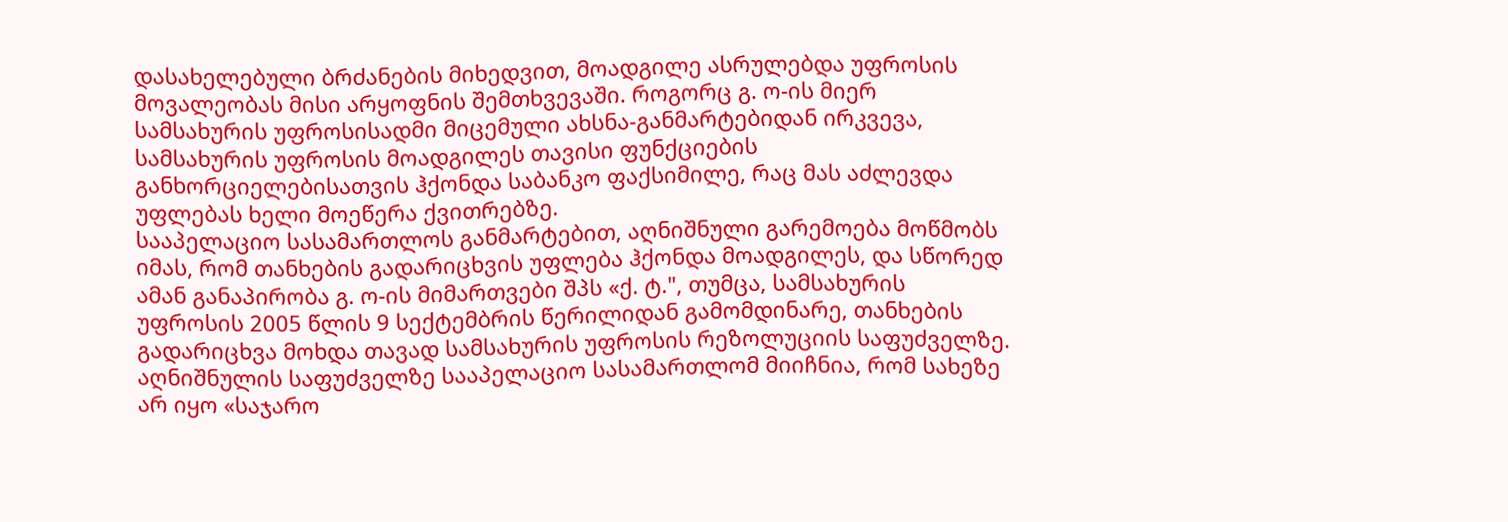დასახელებული ბრძანების მიხედვით, მოადგილე ასრულებდა უფროსის მოვალეობას მისი არყოფნის შემთხვევაში. როგორც გ. ო-ის მიერ სამსახურის უფროსისადმი მიცემული ახსნა-განმარტებიდან ირკვევა, სამსახურის უფროსის მოადგილეს თავისი ფუნქციების განხორციელებისათვის ჰქონდა საბანკო ფაქსიმილე, რაც მას აძლევდა უფლებას ხელი მოეწერა ქვითრებზე.
სააპელაციო სასამართლოს განმარტებით, აღნიშნული გარემოება მოწმობს იმას, რომ თანხების გადარიცხვის უფლება ჰქონდა მოადგილეს, და სწორედ ამან განაპირობა გ. ო-ის მიმართვები შპს «ქ. ტ.", თუმცა, სამსახურის უფროსის 2005 წლის 9 სექტემბრის წერილიდან გამომდინარე, თანხების გადარიცხვა მოხდა თავად სამსახურის უფროსის რეზოლუციის საფუძველზე.
აღნიშნულის საფუძველზე სააპელაციო სასამართლომ მიიჩნია, რომ სახეზე არ იყო «საჯარო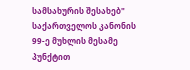სამსახურის შესახებ" საქართველოს კანონის 99-ე მუხლის მესამე პუნქტით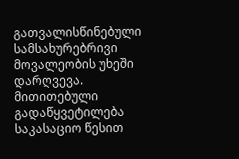გათვალისწინებული სამსახურებრივი მოვალეობის უხეში დარღვევა.
მითითებული გადაწყვეტილება საკასაციო წესით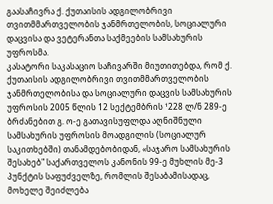გაასაჩივრა ქ. ქუთაისის ადგილობრივი თვითმმართველობის ჯანმრთელობის, სოციალური დაცვისა და ვეტერანთა საქმეების სამსახურის უფროსმა.
კასატორი საკასაციო საჩივარში მიუთითებდა, რომ ქ. ქუთაისის ადგილობრივი თვითმმართველობის ჯანმრთელობისა და სოციალური დაცვის სამსახურის უფროსის 2005 წლის 12 სექტემბრის ¹228 ლ/ნ 289-ე ბრძანებით გ. ო-ე გათავისუფლდა აღნიშნული სამსახურის უფროსის მოადგილის (სოციალურ საკითხებში) თანამდებობიდან, «საჯარო სამსახურის შესახებ" საქართველოს კანონის 99-ე მუხლის მე-3 პუნქტის საფუძველზე, რომლის შესაბამისადაც, მოხელე შეიძლება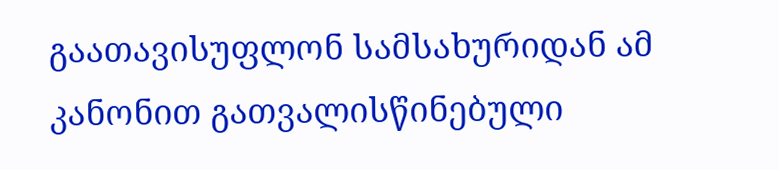გაათავისუფლონ სამსახურიდან ამ კანონით გათვალისწინებული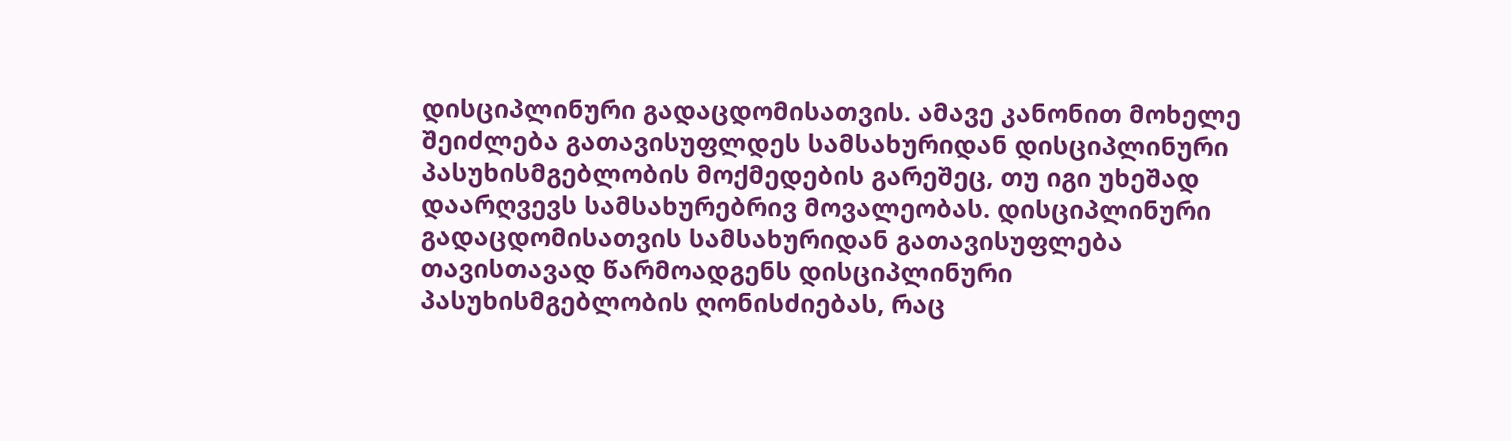დისციპლინური გადაცდომისათვის. ამავე კანონით მოხელე შეიძლება გათავისუფლდეს სამსახურიდან დისციპლინური პასუხისმგებლობის მოქმედების გარეშეც, თუ იგი უხეშად დაარღვევს სამსახურებრივ მოვალეობას. დისციპლინური გადაცდომისათვის სამსახურიდან გათავისუფლება თავისთავად წარმოადგენს დისციპლინური პასუხისმგებლობის ღონისძიებას, რაც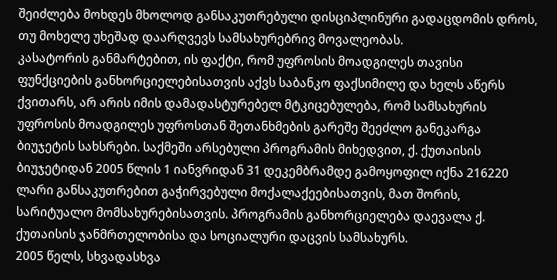შეიძლება მოხდეს მხოლოდ განსაკუთრებული დისციპლინური გადაცდომის დროს, თუ მოხელე უხეშად დაარღვევს სამსახურებრივ მოვალეობას.
კასატორის განმარტებით, ის ფაქტი, რომ უფროსის მოადგილეს თავისი ფუნქციების განხორციელებისათვის აქვს საბანკო ფაქსიმილე და ხელს აწერს ქვითარს, არ არის იმის დამადასტურებელ მტკიცებულება, რომ სამსახურის უფროსის მოადგილეს უფროსთან შეთანხმების გარეშე შეეძლო განეკარგა ბიუჯეტის სახსრები. საქმეში არსებული პროგრამის მიხედვით, ქ. ქუთაისის ბიუჯეტიდან 2005 წლის 1 იანვრიდან 31 დეკემბრამდე გამოყოფილ იქნა 216220 ლარი განსაკუთრებით გაჭირვებული მოქალაქეებისათვის, მათ შორის, სარიტუალო მომსახურებისათვის. პროგრამის განხორციელება დაევალა ქ. ქუთაისის ჯანმრთელობისა და სოციალური დაცვის სამსახურს.
2005 წელს, სხვადასხვა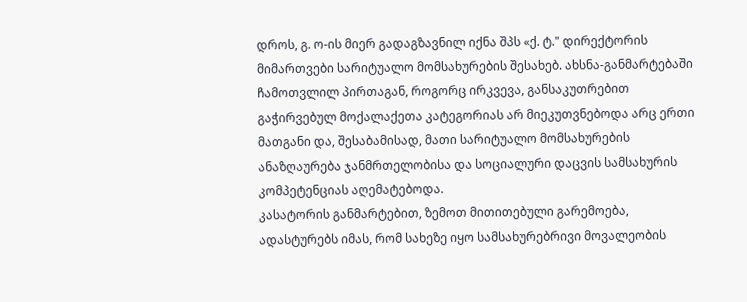დროს, გ. ო-ის მიერ გადაგზავნილ იქნა შპს «ქ. ტ." დირექტორის მიმართვები სარიტუალო მომსახურების შესახებ. ახსნა-განმარტებაში ჩამოთვლილ პირთაგან, როგორც ირკვევა, განსაკუთრებით გაჭირვებულ მოქალაქეთა კატეგორიას არ მიეკუთვნებოდა არც ერთი მათგანი და, შესაბამისად, მათი სარიტუალო მომსახურების ანაზღაურება ჯანმრთელობისა და სოციალური დაცვის სამსახურის კომპეტენციას აღემატებოდა.
კასატორის განმარტებით, ზემოთ მითითებული გარემოება, ადასტურებს იმას, რომ სახეზე იყო სამსახურებრივი მოვალეობის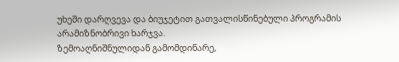უხეში დარღვევა და ბიუჯეტით გათვალისწინებული პროგრამის არამიზნობრივი ხარჯვა.
ზემოაღნიშნულიდან გამომდინარე,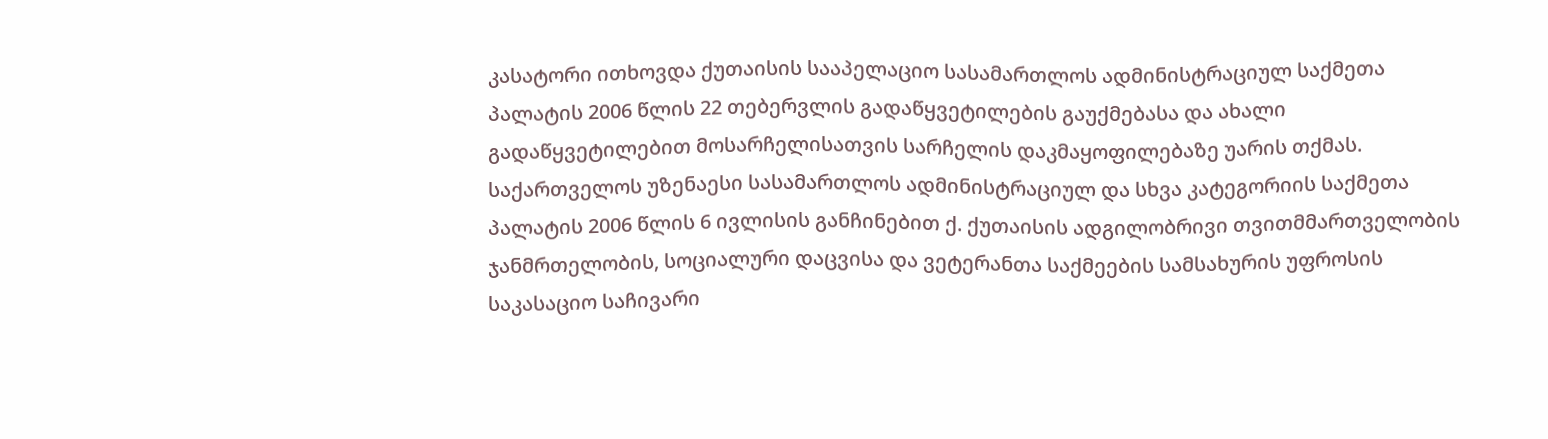კასატორი ითხოვდა ქუთაისის სააპელაციო სასამართლოს ადმინისტრაციულ საქმეთა პალატის 2006 წლის 22 თებერვლის გადაწყვეტილების გაუქმებასა და ახალი გადაწყვეტილებით მოსარჩელისათვის სარჩელის დაკმაყოფილებაზე უარის თქმას.
საქართველოს უზენაესი სასამართლოს ადმინისტრაციულ და სხვა კატეგორიის საქმეთა პალატის 2006 წლის 6 ივლისის განჩინებით ქ. ქუთაისის ადგილობრივი თვითმმართველობის ჯანმრთელობის, სოციალური დაცვისა და ვეტერანთა საქმეების სამსახურის უფროსის საკასაციო საჩივარი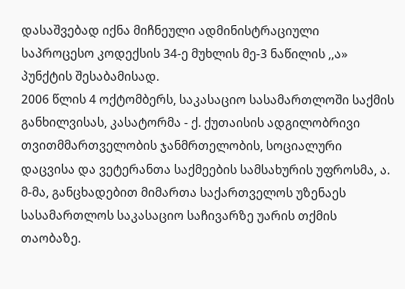დასაშვებად იქნა მიჩნეული ადმინისტრაციული საპროცესო კოდექსის 34-ე მუხლის მე-3 ნაწილის ,,ა» პუნქტის შესაბამისად.
2006 წლის 4 ოქტომბერს, საკასაციო სასამართლოში საქმის განხილვისას, კასატორმა - ქ. ქუთაისის ადგილობრივი თვითმმართველობის ჯანმრთელობის, სოციალური დაცვისა და ვეტერანთა საქმეების სამსახურის უფროსმა, ა. მ-მა, განცხადებით მიმართა საქართველოს უზენაეს სასამართლოს საკასაციო საჩივარზე უარის თქმის თაობაზე.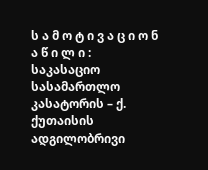ს ა მ ო ტ ი ვ ა ც ი ო ნ ა წ ი ლ ი :
საკასაციო სასამართლო კასატორის – ქ. ქუთაისის ადგილობრივი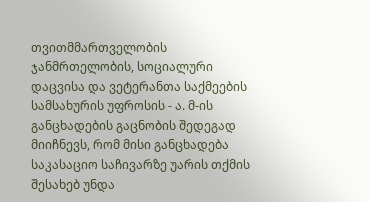თვითმმართველობის ჯანმრთელობის, სოციალური დაცვისა და ვეტერანთა საქმეების სამსახურის უფროსის - ა. მ-ის განცხადების გაცნობის შედეგად მიიჩნევს, რომ მისი განცხადება საკასაციო საჩივარზე უარის თქმის შესახებ უნდა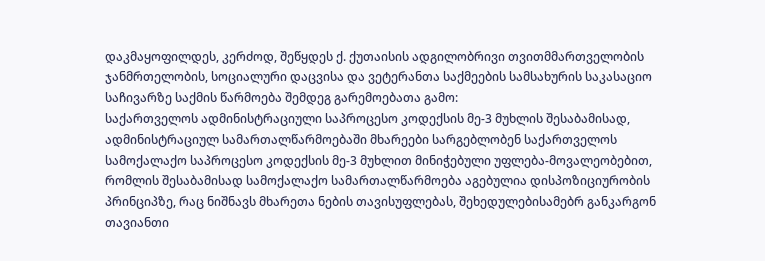დაკმაყოფილდეს, კერძოდ, შეწყდეს ქ. ქუთაისის ადგილობრივი თვითმმართველობის ჯანმრთელობის, სოციალური დაცვისა და ვეტერანთა საქმეების სამსახურის საკასაციო საჩივარზე საქმის წარმოება შემდეგ გარემოებათა გამო:
საქართველოს ადმინისტრაციული საპროცესო კოდექსის მე-3 მუხლის შესაბამისად, ადმინისტრაციულ სამართალწარმოებაში მხარეები სარგებლობენ საქართველოს სამოქალაქო საპროცესო კოდექსის მე-3 მუხლით მინიჭებული უფლება-მოვალეობებით, რომლის შესაბამისად სამოქალაქო სამართალწარმოება აგებულია დისპოზიციურობის პრინციპზე, რაც ნიშნავს მხარეთა ნების თავისუფლებას, შეხედულებისამებრ განკარგონ თავიანთი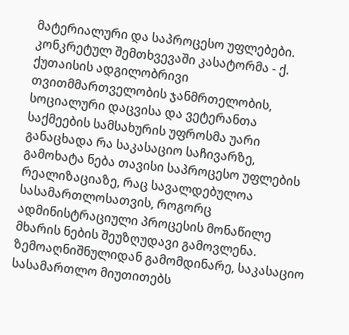მატერიალური და საპროცესო უფლებები.
კონკრეტულ შემთხვევაში კასატორმა - ქ. ქუთაისის ადგილობრივი თვითმმართველობის ჯანმრთელობის, სოციალური დაცვისა და ვეტერანთა საქმეების სამსახურის უფროსმა უარი განაცხადა რა საკასაციო საჩივარზე, გამოხატა ნება თავისი საპროცესო უფლების რეალიზაციაზე, რაც სავალდებულოა სასამართლოსათვის, როგორც ადმინისტრაციული პროცესის მონაწილე მხარის ნების შეუზღუდავი გამოვლენა.
ზემოაღნიშნულიდან გამომდინარე, საკასაციო სასამართლო მიუთითებს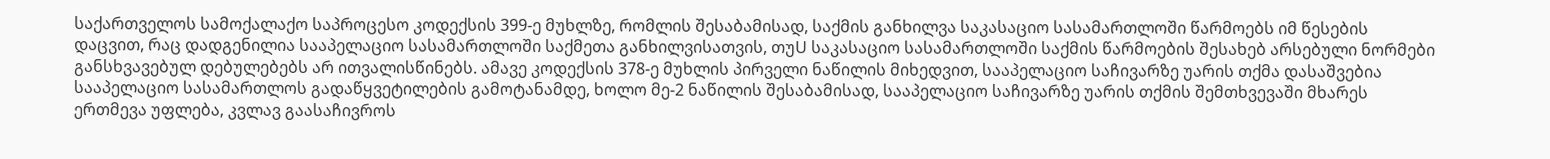საქართველოს სამოქალაქო საპროცესო კოდექსის 399-ე მუხლზე, რომლის შესაბამისად, საქმის განხილვა საკასაციო სასამართლოში წარმოებს იმ წესების დაცვით, რაც დადგენილია სააპელაციო სასამართლოში საქმეთა განხილვისათვის, თუU საკასაციო სასამართლოში საქმის წარმოების შესახებ არსებული ნორმები განსხვავებულ დებულებებს არ ითვალისწინებს. ამავე კოდექსის 378-ე მუხლის პირველი ნაწილის მიხედვით, სააპელაციო საჩივარზე უარის თქმა დასაშვებია სააპელაციო სასამართლოს გადაწყვეტილების გამოტანამდე, ხოლო მე-2 ნაწილის შესაბამისად, სააპელაციო საჩივარზე უარის თქმის შემთხვევაში მხარეს ერთმევა უფლება, კვლავ გაასაჩივროს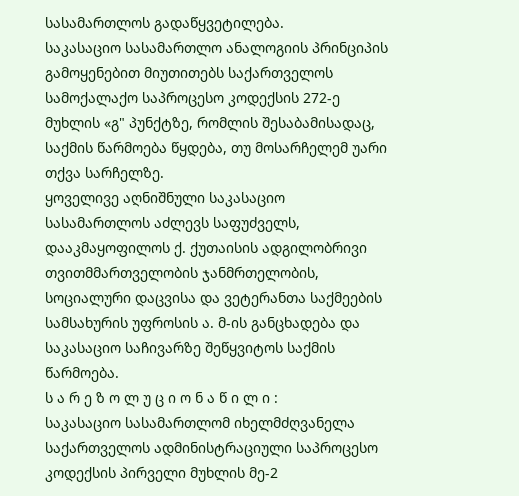სასამართლოს გადაწყვეტილება.
საკასაციო სასამართლო ანალოგიის პრინციპის გამოყენებით მიუთითებს საქართველოს სამოქალაქო საპროცესო კოდექსის 272-ე მუხლის «გ" პუნქტზე, რომლის შესაბამისადაც, საქმის წარმოება წყდება, თუ მოსარჩელემ უარი თქვა სარჩელზე.
ყოველივე აღნიშნული საკასაციო სასამართლოს აძლევს საფუძველს, დააკმაყოფილოს ქ. ქუთაისის ადგილობრივი თვითმმართველობის ჯანმრთელობის, სოციალური დაცვისა და ვეტერანთა საქმეების სამსახურის უფროსის ა. მ-ის განცხადება და საკასაციო საჩივარზე შეწყვიტოს საქმის წარმოება.
ს ა რ ე ზ ო ლ უ ც ი ო ნ ა წ ი ლ ი :
საკასაციო სასამართლომ იხელმძღვანელა საქართველოს ადმინისტრაციული საპროცესო კოდექსის პირველი მუხლის მე-2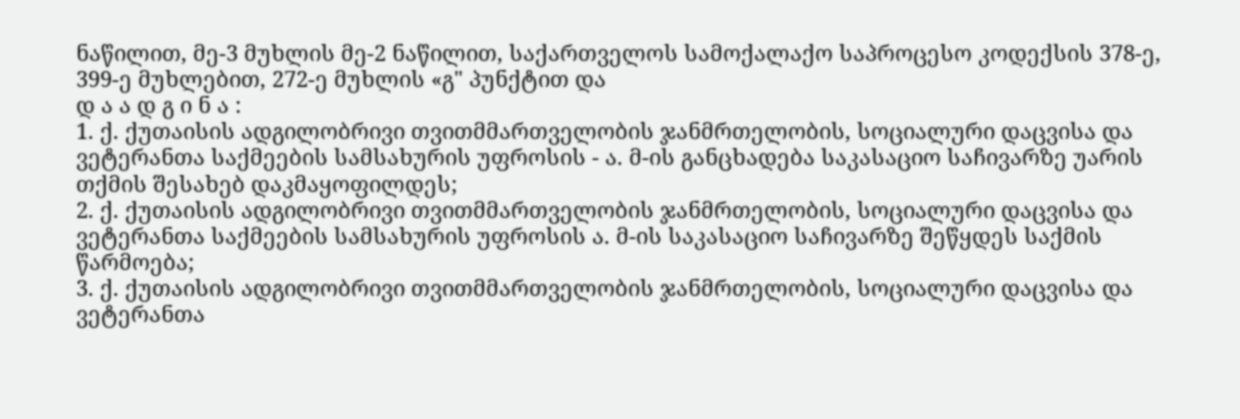ნაწილით, მე-3 მუხლის მე-2 ნაწილით, საქართველოს სამოქალაქო საპროცესო კოდექსის 378-ე, 399-ე მუხლებით, 272-ე მუხლის «გ" პუნქტით და
დ ა ა დ გ ი ნ ა :
1. ქ. ქუთაისის ადგილობრივი თვითმმართველობის ჯანმრთელობის, სოციალური დაცვისა და ვეტერანთა საქმეების სამსახურის უფროსის - ა. მ-ის განცხადება საკასაციო საჩივარზე უარის თქმის შესახებ დაკმაყოფილდეს;
2. ქ. ქუთაისის ადგილობრივი თვითმმართველობის ჯანმრთელობის, სოციალური დაცვისა და ვეტერანთა საქმეების სამსახურის უფროსის ა. მ-ის საკასაციო საჩივარზე შეწყდეს საქმის წარმოება;
3. ქ. ქუთაისის ადგილობრივი თვითმმართველობის ჯანმრთელობის, სოციალური დაცვისა და ვეტერანთა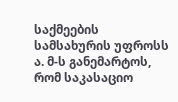საქმეების სამსახურის უფროსს ა. მ-ს განემარტოს, რომ საკასაციო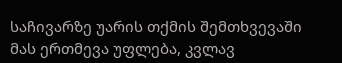საჩივარზე უარის თქმის შემთხვევაში მას ერთმევა უფლება, კვლავ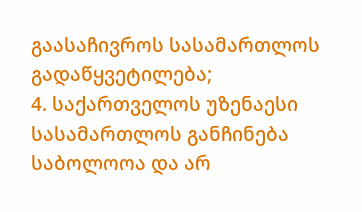გაასაჩივროს სასამართლოს გადაწყვეტილება;
4. საქართველოს უზენაესი სასამართლოს განჩინება საბოლოოა და არ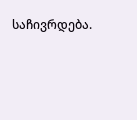საჩივრდება.